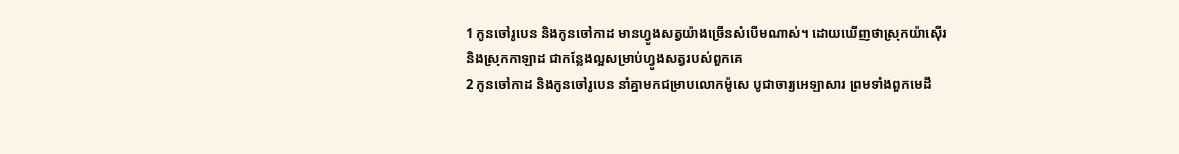1 កូនចៅរូបេន និងកូនចៅកាដ មានហ្វូងសត្វយ៉ាងច្រើនសំបើមណាស់។ ដោយឃើញថាស្រុកយ៉ាស៊ើរ និងស្រុកកាឡាដ ជាកន្លែងល្អសម្រាប់ហ្វូងសត្វរបស់ពួកគេ
2 កូនចៅកាដ និងកូនចៅរូបេន នាំគ្នាមកជម្រាបលោកម៉ូសេ បូជាចារ្យអេឡាសារ ព្រមទាំងពួកមេដឹ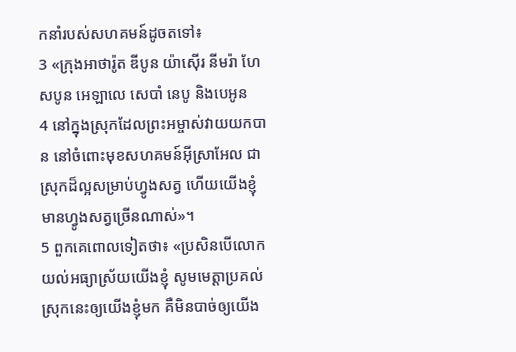កនាំរបស់សហគមន៍ដូចតទៅ៖
3 «ក្រុងអាថារ៉ូត ឌីបូន យ៉ាស៊ើរ នីមរ៉ា ហែសបូន អេឡាលេ សេបាំ នេបូ និងបេអូន
4 នៅក្នុងស្រុកដែលព្រះអម្ចាស់វាយយកបាន នៅចំពោះមុខសហគមន៍អ៊ីស្រាអែល ជាស្រុកដ៏ល្អសម្រាប់ហ្វូងសត្វ ហើយយើងខ្ញុំមានហ្វូងសត្វច្រើនណាស់»។
5 ពួកគេពោលទៀតថា៖ «ប្រសិនបើលោកយល់អធ្យាស្រ័យយើងខ្ញុំ សូមមេត្តាប្រគល់ស្រុកនេះឲ្យយើងខ្ញុំមក គឺមិនបាច់ឲ្យយើង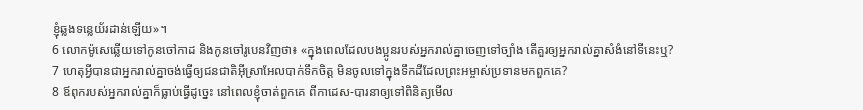ខ្ញុំឆ្លងទន្លេយ័រដាន់ឡើយ»។
6 លោកម៉ូសេឆ្លើយទៅកូនចៅកាដ និងកូនចៅរូបេនវិញថា៖ «ក្នុងពេលដែលបងប្អូនរបស់អ្នករាល់គ្នាចេញទៅច្បាំង តើគួរឲ្យអ្នករាល់គ្នាសំងំនៅទីនេះឬ?
7 ហេតុអ្វីបានជាអ្នករាល់គ្នាចង់ធ្វើឲ្យជនជាតិអ៊ីស្រាអែលបាក់ទឹកចិត្ត មិនចូលទៅក្នុងទឹកដីដែលព្រះអម្ចាស់ប្រទានមកពួកគេ?
8 ឪពុករបស់អ្នករាល់គ្នាក៏ធ្លាប់ធ្វើដូច្នេះ នៅពេលខ្ញុំចាត់ពួកគេ ពីកាដេស-បារនាឲ្យទៅពិនិត្យមើល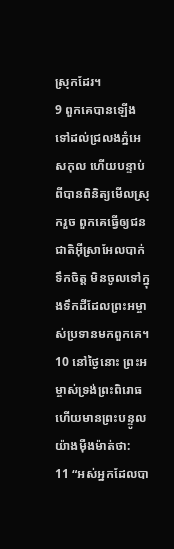ស្រុកដែរ។
9 ពួកគេបានឡើងទៅដល់ជ្រលងភ្នំអេសកុល ហើយបន្ទាប់ពីបានពិនិត្យមើលស្រុករួច ពួកគេធ្វើឲ្យជនជាតិអ៊ីស្រាអែលបាក់ទឹកចិត្ត មិនចូលទៅក្នុងទឹកដីដែលព្រះអម្ចាស់ប្រទានមកពួកគេ។
10 នៅថ្ងៃនោះ ព្រះអម្ចាស់ទ្រង់ព្រះពិរោធ ហើយមានព្រះបន្ទូលយ៉ាងម៉ឺងម៉ាត់ថា:
11 “អស់អ្នកដែលបា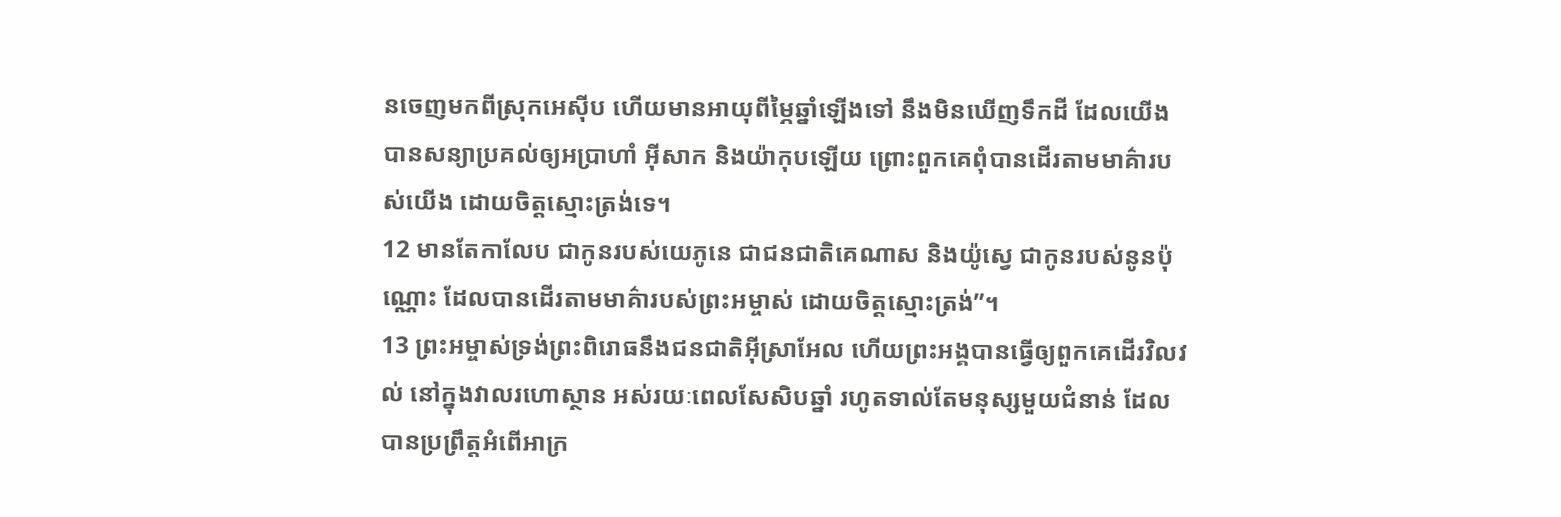នចេញមកពីស្រុកអេស៊ីប ហើយមានអាយុពីម្ភៃឆ្នាំឡើងទៅ នឹងមិនឃើញទឹកដី ដែលយើងបានសន្យាប្រគល់ឲ្យអប្រាហាំ អ៊ីសាក និងយ៉ាកុបឡើយ ព្រោះពួកគេពុំបានដើរតាមមាគ៌ារបស់យើង ដោយចិត្តស្មោះត្រង់ទេ។
12 មានតែកាលែប ជាកូនរបស់យេភូនេ ជាជនជាតិគេណាស និងយ៉ូស្វេ ជាកូនរបស់នូនប៉ុណ្ណោះ ដែលបានដើរតាមមាគ៌ារបស់ព្រះអម្ចាស់ ដោយចិត្តស្មោះត្រង់”។
13 ព្រះអម្ចាស់ទ្រង់ព្រះពិរោធនឹងជនជាតិអ៊ីស្រាអែល ហើយព្រះអង្គបានធ្វើឲ្យពួកគេដើរវិលវល់ នៅក្នុងវាលរហោស្ថាន អស់រយៈពេលសែសិបឆ្នាំ រហូតទាល់តែមនុស្សមួយជំនាន់ ដែលបានប្រព្រឹត្តអំពើអាក្រ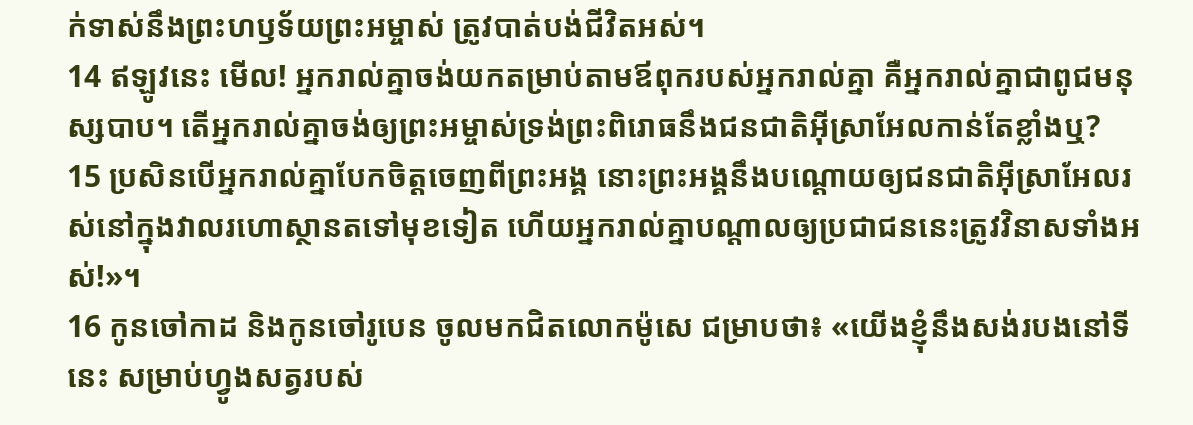ក់ទាស់នឹងព្រះហឫទ័យព្រះអម្ចាស់ ត្រូវបាត់បង់ជីវិតអស់។
14 ឥឡូវនេះ មើល! អ្នករាល់គ្នាចង់យកតម្រាប់តាមឪពុករបស់អ្នករាល់គ្នា គឺអ្នករាល់គ្នាជាពូជមនុស្សបាប។ តើអ្នករាល់គ្នាចង់ឲ្យព្រះអម្ចាស់ទ្រង់ព្រះពិរោធនឹងជនជាតិអ៊ីស្រាអែលកាន់តែខ្លាំងឬ?
15 ប្រសិនបើអ្នករាល់គ្នាបែកចិត្តចេញពីព្រះអង្គ នោះព្រះអង្គនឹងបណ្ដោយឲ្យជនជាតិអ៊ីស្រាអែលរស់នៅក្នុងវាលរហោស្ថានតទៅមុខទៀត ហើយអ្នករាល់គ្នាបណ្ដាលឲ្យប្រជាជននេះត្រូវវិនាសទាំងអស់!»។
16 កូនចៅកាដ និងកូនចៅរូបេន ចូលមកជិតលោកម៉ូសេ ជម្រាបថា៖ «យើងខ្ញុំនឹងសង់របងនៅទីនេះ សម្រាប់ហ្វូងសត្វរបស់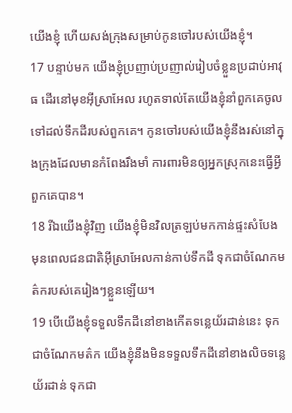យើងខ្ញុំ ហើយសង់ក្រុងសម្រាប់កូនចៅរបស់យើងខ្ញុំ។
17 បន្ទាប់មក យើងខ្ញុំប្រញាប់ប្រញាល់រៀបចំខ្លួនប្រដាប់អាវុធ ដើរនៅមុខអ៊ីស្រាអែល រហូតទាល់តែយើងខ្ញុំនាំពួកគេចូលទៅដល់ទឹកដីរបស់ពួកគេ។ កូនចៅរបស់យើងខ្ញុំនឹងរស់នៅក្នុងក្រុងដែលមានកំពែងរឹងមាំ ការពារមិនឲ្យអ្នកស្រុកនេះធ្វើអ្វីពួកគេបាន។
18 រីឯយើងខ្ញុំវិញ យើងខ្ញុំមិនវិលត្រឡប់មកកាន់ផ្ទះសំបែង មុនពេលជនជាតិអ៊ីស្រាអែលកាន់កាប់ទឹកដី ទុកជាចំណែកមត៌ករបស់គេរៀងៗខ្លួនឡើយ។
19 បើយើងខ្ញុំទទួលទឹកដីនៅខាងកើតទន្លេយ័រដាន់នេះ ទុកជាចំណែកមត៌ក យើងខ្ញុំនឹងមិនទទួលទឹកដីនៅខាងលិចទន្លេយ័រដាន់ ទុកជា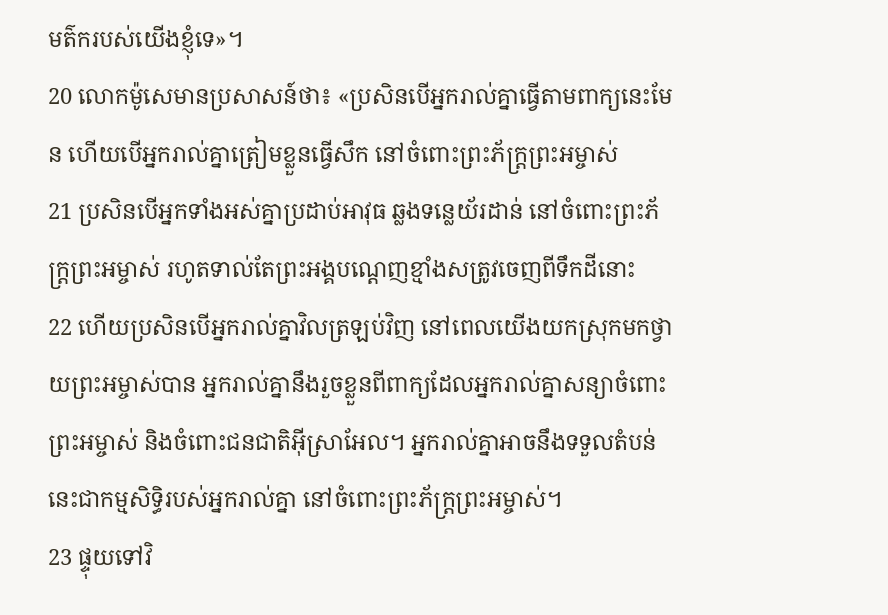មត៌ករបស់យើងខ្ញុំទេ»។
20 លោកម៉ូសេមានប្រសាសន៍ថា៖ «ប្រសិនបើអ្នករាល់គ្នាធ្វើតាមពាក្យនេះមែន ហើយបើអ្នករាល់គ្នាត្រៀមខ្លួនធ្វើសឹក នៅចំពោះព្រះភ័ក្ត្រព្រះអម្ចាស់
21 ប្រសិនបើអ្នកទាំងអស់គ្នាប្រដាប់អាវុធ ឆ្លងទន្លេយ័រដាន់ នៅចំពោះព្រះភ័ក្ត្រព្រះអម្ចាស់ រហូតទាល់តែព្រះអង្គបណ្ដេញខ្មាំងសត្រូវចេញពីទឹកដីនោះ
22 ហើយប្រសិនបើអ្នករាល់គ្នាវិលត្រឡប់វិញ នៅពេលយើងយកស្រុកមកថ្វាយព្រះអម្ចាស់បាន អ្នករាល់គ្នានឹងរួចខ្លួនពីពាក្យដែលអ្នករាល់គ្នាសន្យាចំពោះព្រះអម្ចាស់ និងចំពោះជនជាតិអ៊ីស្រាអែល។ អ្នករាល់គ្នាអាចនឹងទទួលតំបន់នេះជាកម្មសិទ្ធិរបស់អ្នករាល់គ្នា នៅចំពោះព្រះភ័ក្ត្រព្រះអម្ចាស់។
23 ផ្ទុយទៅវិ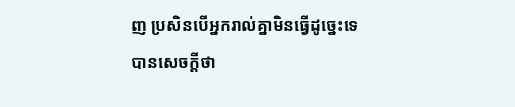ញ ប្រសិនបើអ្នករាល់គ្នាមិនធ្វើដូច្នេះទេ បានសេចក្ដីថា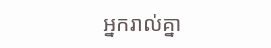អ្នករាល់គ្នា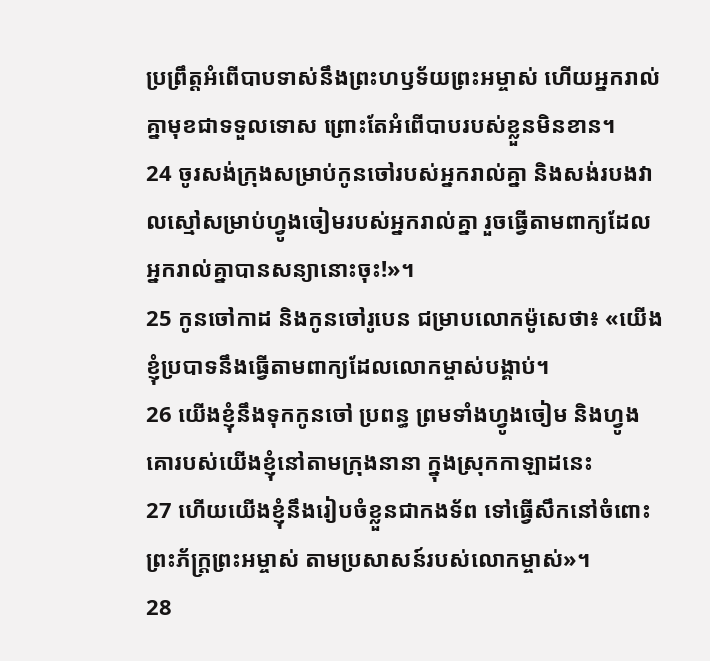ប្រព្រឹត្តអំពើបាបទាស់នឹងព្រះហឫទ័យព្រះអម្ចាស់ ហើយអ្នករាល់គ្នាមុខជាទទួលទោស ព្រោះតែអំពើបាបរបស់ខ្លួនមិនខាន។
24 ចូរសង់ក្រុងសម្រាប់កូនចៅរបស់អ្នករាល់គ្នា និងសង់របងវាលស្មៅសម្រាប់ហ្វូងចៀមរបស់អ្នករាល់គ្នា រួចធ្វើតាមពាក្យដែលអ្នករាល់គ្នាបានសន្យានោះចុះ!»។
25 កូនចៅកាដ និងកូនចៅរូបេន ជម្រាបលោកម៉ូសេថា៖ «យើងខ្ញុំប្របាទនឹងធ្វើតាមពាក្យដែលលោកម្ចាស់បង្គាប់។
26 យើងខ្ញុំនឹងទុកកូនចៅ ប្រពន្ធ ព្រមទាំងហ្វូងចៀម និងហ្វូងគោរបស់យើងខ្ញុំនៅតាមក្រុងនានា ក្នុងស្រុកកាឡាដនេះ
27 ហើយយើងខ្ញុំនឹងរៀបចំខ្លួនជាកងទ័ព ទៅធ្វើសឹកនៅចំពោះព្រះភ័ក្ត្រព្រះអម្ចាស់ តាមប្រសាសន៍របស់លោកម្ចាស់»។
28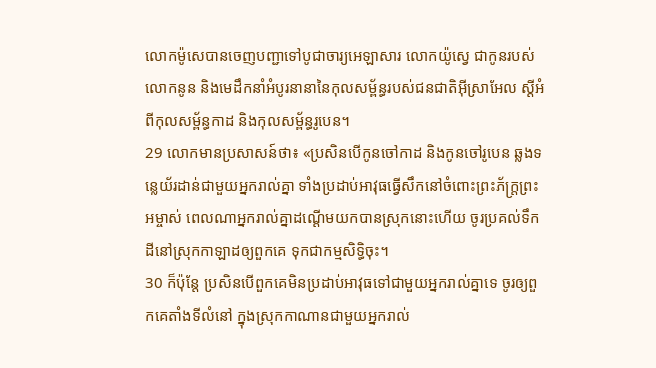លោកម៉ូសេបានចេញបញ្ជាទៅបូជាចារ្យអេឡាសារ លោកយ៉ូស្វេ ជាកូនរបស់លោកនូន និងមេដឹកនាំអំបូរនានានៃកុលសម្ព័ន្ធរបស់ជនជាតិអ៊ីស្រាអែល ស្ដីអំពីកុលសម្ព័ន្ធកាដ និងកុលសម្ព័ន្ធរូបេន។
29 លោកមានប្រសាសន៍ថា៖ «ប្រសិនបើកូនចៅកាដ និងកូនចៅរូបេន ឆ្លងទន្លេយ័រដាន់ជាមួយអ្នករាល់គ្នា ទាំងប្រដាប់អាវុធធ្វើសឹកនៅចំពោះព្រះភ័ក្ត្រព្រះអម្ចាស់ ពេលណាអ្នករាល់គ្នាដណ្ដើមយកបានស្រុកនោះហើយ ចូរប្រគល់ទឹកដីនៅស្រុកកាឡាដឲ្យពួកគេ ទុកជាកម្មសិទ្ធិចុះ។
30 ក៏ប៉ុន្តែ ប្រសិនបើពួកគេមិនប្រដាប់អាវុធទៅជាមួយអ្នករាល់គ្នាទេ ចូរឲ្យពួកគេតាំងទីលំនៅ ក្នុងស្រុកកាណានជាមួយអ្នករាល់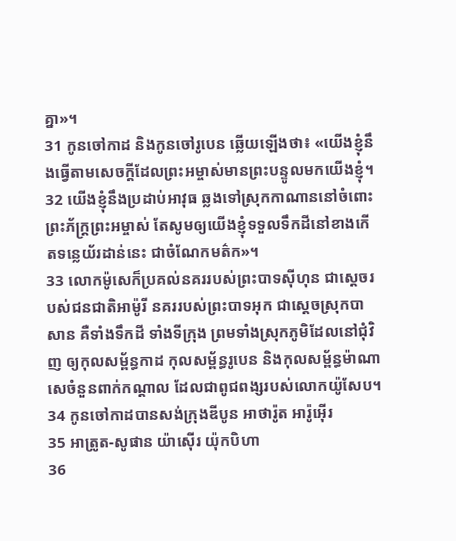គ្នា»។
31 កូនចៅកាដ និងកូនចៅរូបេន ឆ្លើយឡើងថា៖ «យើងខ្ញុំនឹងធ្វើតាមសេចក្ដីដែលព្រះអម្ចាស់មានព្រះបន្ទូលមកយើងខ្ញុំ។
32 យើងខ្ញុំនឹងប្រដាប់អាវុធ ឆ្លងទៅស្រុកកាណាននៅចំពោះព្រះភ័ក្ត្រព្រះអម្ចាស់ តែសូមឲ្យយើងខ្ញុំទទួលទឹកដីនៅខាងកើតទន្លេយ័រដាន់នេះ ជាចំណែកមត៌ក»។
33 លោកម៉ូសេក៏ប្រគល់នគររបស់ព្រះបាទស៊ីហុន ជាស្ដេចរបស់ជនជាតិអាម៉ូរី នគររបស់ព្រះបាទអុក ជាស្ដេចស្រុកបាសាន គឺទាំងទឹកដី ទាំងទីក្រុង ព្រមទាំងស្រុកភូមិដែលនៅជុំវិញ ឲ្យកុលសម្ព័ន្ធកាដ កុលសម្ព័ន្ធរូបេន និងកុលសម្ព័ន្ធម៉ាណាសេចំនួនពាក់កណ្ដាល ដែលជាពូជពង្សរបស់លោកយ៉ូសែប។
34 កូនចៅកាដបានសង់ក្រុងឌីបូន អាថារ៉ូត អារ៉ូអ៊ើរ
35 អាត្រូត-សូផាន យ៉ាស៊ើរ យ៉ុកបិហា
36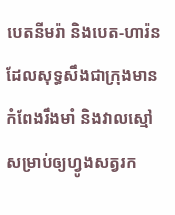បេតនីមរ៉ា និងបេត-ហារ៉ន ដែលសុទ្ធសឹងជាក្រុងមានកំពែងរឹងមាំ និងវាលស្មៅសម្រាប់ឲ្យហ្វូងសត្វរក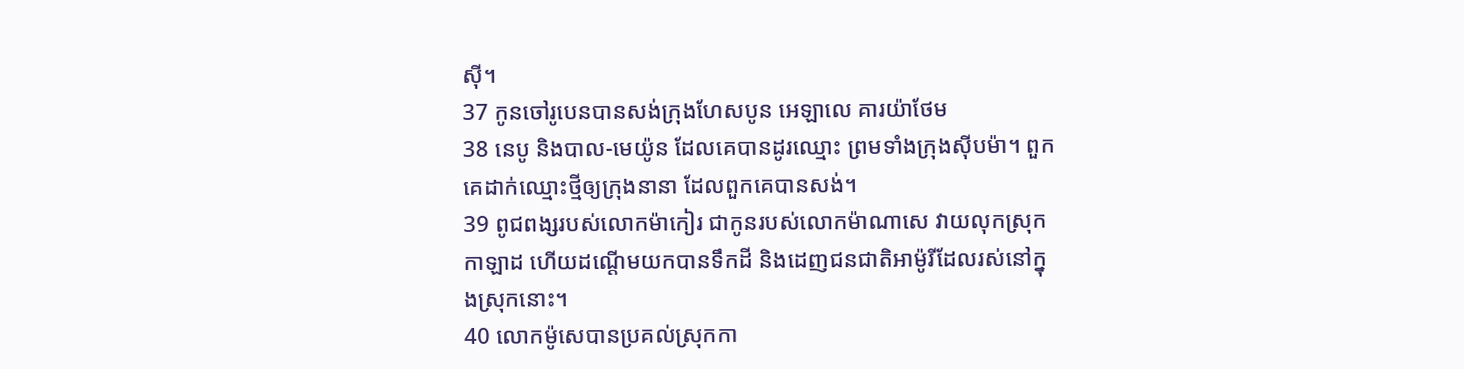ស៊ី។
37 កូនចៅរូបេនបានសង់ក្រុងហែសបូន អេឡាលេ គារយ៉ាថែម
38 នេបូ និងបាល-មេយ៉ូន ដែលគេបានដូរឈ្មោះ ព្រមទាំងក្រុងស៊ីបម៉ា។ ពួកគេដាក់ឈ្មោះថ្មីឲ្យក្រុងនានា ដែលពួកគេបានសង់។
39 ពូជពង្សរបស់លោកម៉ាកៀរ ជាកូនរបស់លោកម៉ាណាសេ វាយលុកស្រុកកាឡាដ ហើយដណ្ដើមយកបានទឹកដី និងដេញជនជាតិអាម៉ូរីដែលរស់នៅក្នុងស្រុកនោះ។
40 លោកម៉ូសេបានប្រគល់ស្រុកកា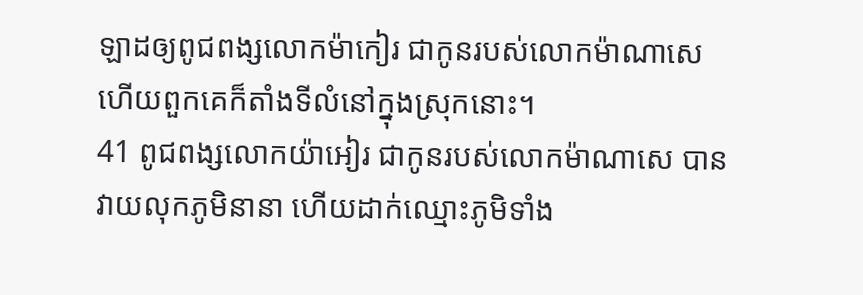ឡាដឲ្យពូជពង្សលោកម៉ាកៀរ ជាកូនរបស់លោកម៉ាណាសេ ហើយពួកគេក៏តាំងទីលំនៅក្នុងស្រុកនោះ។
41 ពូជពង្សលោកយ៉ាអៀរ ជាកូនរបស់លោកម៉ាណាសេ បានវាយលុកភូមិនានា ហើយដាក់ឈ្មោះភូមិទាំង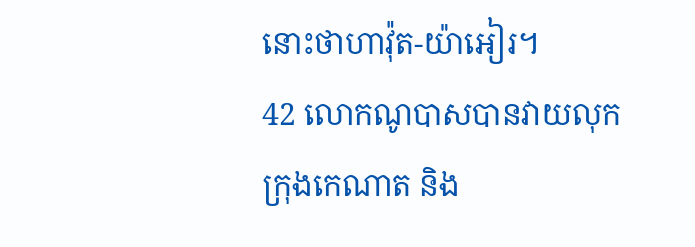នោះថាហាវ៉ុត-យ៉ាអៀរ។
42 លោកណូបាសបានវាយលុកក្រុងកេណាត និង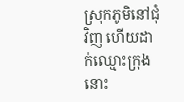ស្រុកភូមិនៅជុំវិញ ហើយដាក់ឈ្មោះក្រុងនោះ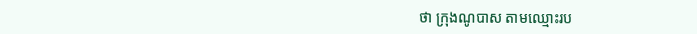ថា ក្រុងណូបាស តាមឈ្មោះរប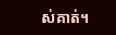ស់គាត់។